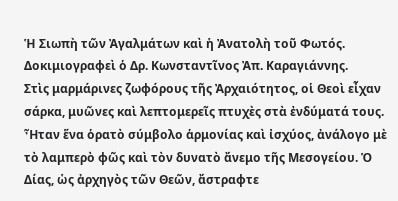Ἡ Σιωπὴ τῶν Ἀγαλμάτων καὶ ἡ Ἀνατολὴ τοῦ Φωτός.
Δοκιμιογραφεὶ ὁ Δρ. Κωνσταντῖνος Ἀπ. Καραγιάννης.
Στὶς μαρμάρινες ζωφόρους τῆς Ἀρχαιότητος, οἱ Θεοὶ εἶχαν σάρκα, μυῶνες καὶ λεπτομερεῖς πτυχὲς στὰ ἐνδύματά τους. Ἦταν ἕνα ὁρατὸ σύμβολο ἁρμονίας καὶ ἰσχύος, ἀνάλογο μὲ τὸ λαμπερὸ φῶς καὶ τὸν δυνατὸ ἄνεμο τῆς Μεσογείου. Ὁ Δίας, ὡς ἀρχηγὸς τῶν Θεῶν, ἄστραφτε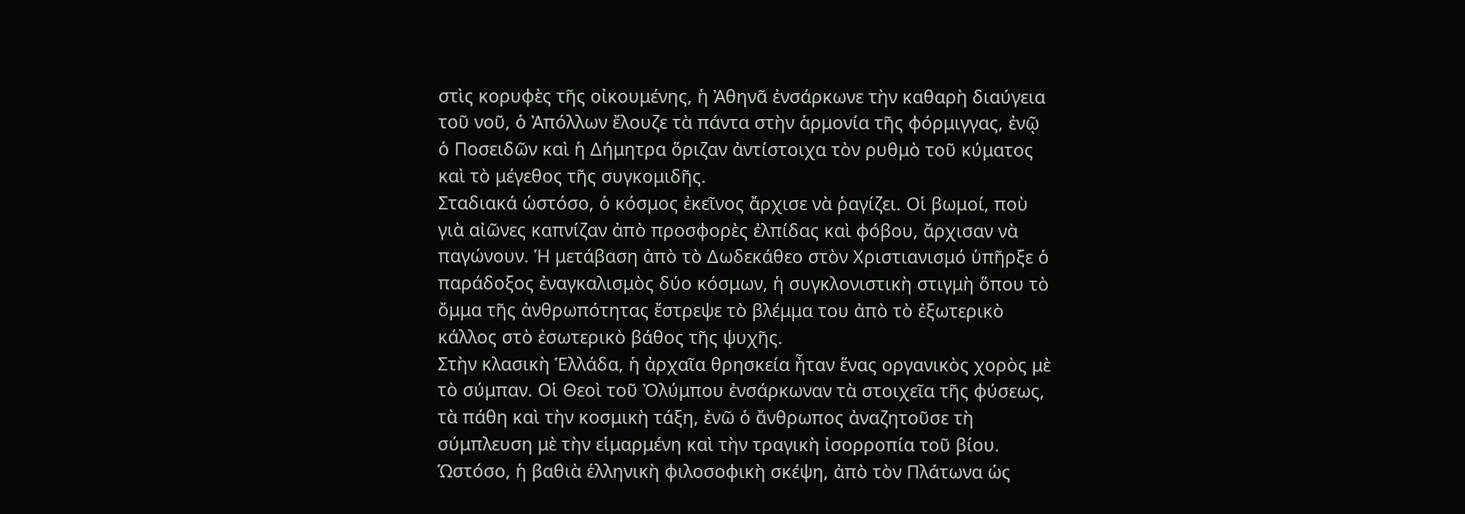στὶς κορυφὲς τῆς οἰκουμένης, ἡ Ἀθηνᾶ ἐνσάρκωνε τὴν καθαρὴ διαύγεια τοῦ νοῦ, ὁ Ἀπόλλων ἔλουζε τὰ πάντα στὴν ἁρμονία τῆς φόρμιγγας, ἐνῷ ὁ Ποσειδῶν καὶ ἡ Δήμητρα ὅριζαν ἀντίστοιχα τὸν ρυθμὸ τοῦ κύματος καὶ τὸ μέγεθος τῆς συγκομιδῆς.
Σταδιακά ὡστόσο, ὁ κόσμος ἐκεῖνος ἄρχισε νὰ ῥαγίζει. Οἱ βωμοί, ποὺ γιὰ αἰῶνες καπνίζαν ἀπὸ προσφορὲς ἐλπίδας καὶ φόβου, ἄρχισαν νὰ παγώνουν. Ἡ μετάβαση ἀπὸ τὸ Δωδεκάθεο στὸν Χριστιανισμό ὑπῆρξε ὁ παράδοξος ἐναγκαλισμὸς δύο κόσμων, ἡ συγκλονιστικὴ στιγμὴ ὅπου τὸ ὄμμα τῆς ἀνθρωπότητας ἔστρεψε τὸ βλέμμα του ἀπὸ τὸ ἐξωτερικὸ κάλλος στὸ ἐσωτερικὸ βάθος τῆς ψυχῆς.
Στὴν κλασικὴ Ἑλλάδα, ἡ ἀρχαῖα θρησκεία ἦταν ἕνας οργανικὸς χορὸς μὲ τὸ σύμπαν. Οἱ Θεοὶ τοῦ Ὀλύμπου ἐνσάρκωναν τὰ στοιχεῖα τῆς φύσεως, τὰ πάθη καὶ τὴν κοσμικὴ τάξη, ἐνῶ ὁ ἄνθρωπος ἀναζητοῦσε τὴ σύμπλευση μὲ τὴν εἱμαρμένη καὶ τὴν τραγικὴ ἰσορροπία τοῦ βίου.
Ὡστόσο, ἡ βαθιὰ ἑλληνικὴ φιλοσοφικὴ σκέψη, ἀπὸ τὸν Πλάτωνα ὡς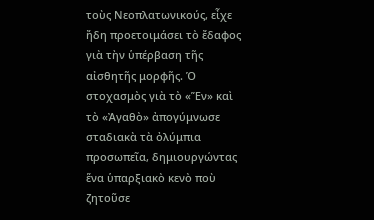τοὺς Νεοπλατωνικούς, εἶχε ἤδη προετοιμάσει τὸ ἔδαφος γιὰ τὴν ὑπέρβαση τῆς αἰσθητῆς μορφῆς. Ὁ στοχασμὸς γιὰ τὸ «Ἕν» καὶ τὸ «Ἀγαθὸ» ἀπογύμνωσε σταδιακὰ τὰ ὀλύμπια προσωπεῖα, δημιουργώντας ἕνα ὑπαρξιακὸ κενὸ ποὺ ζητοῦσε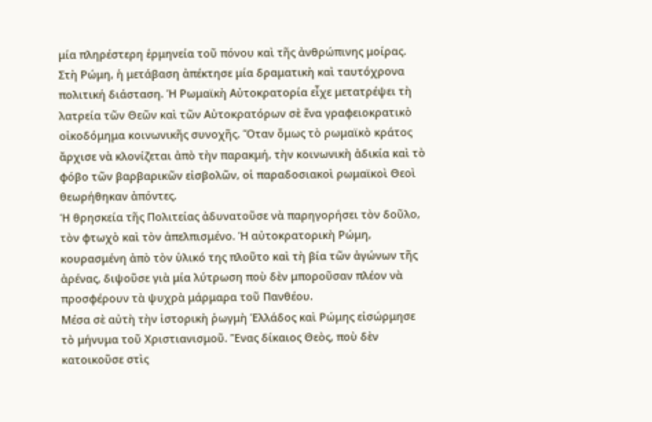μία πληρέστερη ἑρμηνεία τοῦ πόνου καὶ τῆς ἀνθρώπινης μοίρας.
Στὴ Ρώμη, ἡ μετάβαση ἀπέκτησε μία δραματικὴ καὶ ταυτόχρονα πολιτική διάσταση. Ἡ Ρωμαϊκὴ Αὐτοκρατορία εἶχε μετατρέψει τὴ λατρεία τῶν Θεῶν καὶ τῶν Αὐτοκρατόρων σὲ ἕνα γραφειοκρατικὸ οἰκοδόμημα κοινωνικῆς συνοχῆς. Ὅταν ὅμως τὸ ρωμαϊκὸ κράτος ἄρχισε νὰ κλονίζεται ἀπὸ τὴν παρακμή, τὴν κοινωνικὴ ἀδικία καὶ τὸ φόβο τῶν βαρβαρικῶν εἰσβολῶν, οἱ παραδοσιακοὶ ρωμαϊκοὶ Θεοὶ θεωρήθηκαν ἀπόντες.
Ἡ θρησκεία τῆς Πολιτείας ἀδυνατοῦσε νὰ παρηγορήσει τὸν δοῦλο, τὸν φτωχὸ καὶ τὸν ἀπελπισμένο. Ἡ αὐτοκρατορικὴ Ρώμη, κουρασμένη ἀπὸ τὸν ὑλικό της πλοῦτο καὶ τὴ βία τῶν ἀγώνων τῆς ἀρένας, διψοῦσε γιὰ μία λύτρωση ποὺ δὲν μποροῦσαν πλέον νὰ προσφέρουν τὰ ψυχρὰ μάρμαρα τοῦ Πανθέου.
Μέσα σὲ αὐτὴ τὴν ἱστορικὴ ῥωγμὴ Ἑλλάδος καὶ Ρώμης εἰσώρμησε τὸ μήνυμα τοῦ Χριστιανισμοῦ. Ἕνας δίκαιος Θεὸς, ποὺ δὲν κατοικοῦσε στὶς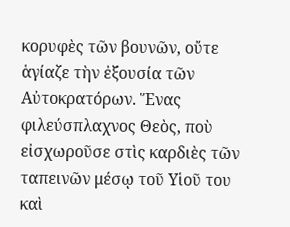κορυφὲς τῶν βουνῶν, οὔτε ἁγίαζε τὴν ἐξουσία τῶν Αὐτοκρατόρων. Ἕνας φιλεύσπλαχνος Θεὸς, ποὺ εἰσχωροῦσε στὶς καρδιὲς τῶν ταπεινῶν μέσῳ τοῦ Υἱοῦ του καὶ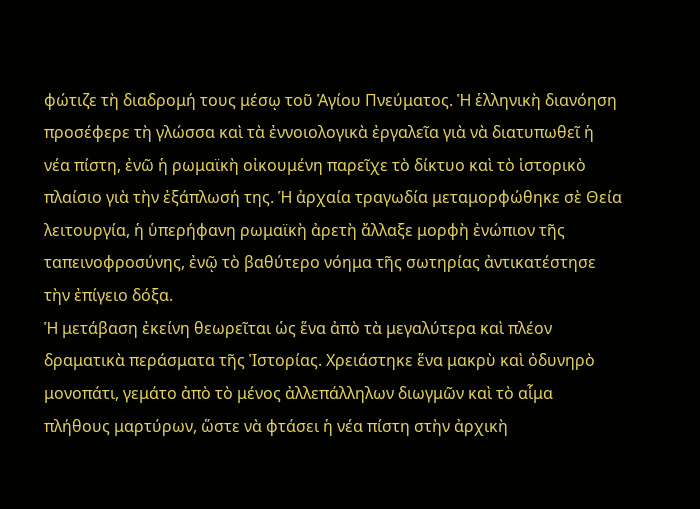φώτιζε τὴ διαδρομή τους μέσῳ τοῦ Ἁγίου Πνεύματος. Ἡ ἑλληνικὴ διανόηση προσέφερε τὴ γλώσσα καὶ τὰ ἐννοιολογικὰ ἐργαλεῖα γιὰ νὰ διατυπωθεῖ ἡ νέα πίστη, ἐνῶ ἡ ρωμαϊκὴ οἰκουμένη παρεῖχε τὸ δίκτυο καὶ τὸ ἱστορικὸ πλαίσιο γιὰ τὴν ἐξάπλωσή της. Ἡ ἀρχαία τραγωδία μεταμορφώθηκε σὲ Θεία λειτουργία, ἡ ὑπερήφανη ρωμαϊκὴ ἀρετὴ ἄλλαξε μορφὴ ἐνώπιον τῆς ταπεινοφροσύνης, ἐνῷ τὸ βαθύτερο νόημα τῆς σωτηρίας ἀντικατέστησε τὴν ἐπίγειο δόξα.
Ἡ μετάβαση ἐκείνη θεωρεῖται ὡς ἕνα ἀπὸ τὰ μεγαλύτερα καὶ πλέον δραματικὰ περάσματα τῆς Ἱστορίας. Χρειάστηκε ἕνα μακρὺ καὶ ὀδυνηρὸ μονοπάτι, γεμάτο ἀπὸ τὸ μένος ἀλλεπάλληλων διωγμῶν καὶ τὸ αἷμα πλήθους μαρτύρων, ὥστε νὰ φτάσει ἡ νέα πίστη στὴν ἀρχικὴ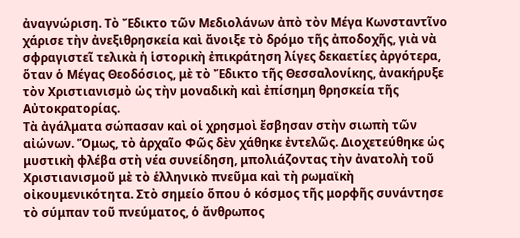ἀναγνώριση. Τὸ Ἔδικτο τῶν Μεδιολάνων ἀπὸ τὸν Μέγα Κωνσταντῖνο χάρισε τὴν ἀνεξιθρησκεία καὶ ἄνοιξε τὸ δρόμο τῆς ἀποδοχῆς, γιὰ νὰ σφραγιστεῖ τελικὰ ἡ ἱστορικὴ ἐπικράτηση λίγες δεκαετίες ἀργότερα, ὅταν ὁ Μέγας Θεοδόσιος, μὲ τὸ Ἔδικτο τῆς Θεσσαλονίκης, ἀνακήρυξε τὸν Χριστιανισμὸ ὡς τὴν μοναδικὴ καὶ ἐπίσημη θρησκεία τῆς Αὐτοκρατορίας.
Τὰ ἀγάλματα σώπασαν καὶ οἱ χρησμοὶ ἔσβησαν στὴν σιωπὴ τῶν αἰώνων. Ὅμως, τὸ ἀρχαῖο Φῶς δὲν χάθηκε ἐντελῶς. Διοχετεύθηκε ὡς μυστικὴ φλέβα στὴ νέα συνείδηση, μπολιάζοντας τὴν ἀνατολὴ τοῦ Χριστιανισμοῦ μὲ τὸ ἑλληνικὸ πνεῦμα καὶ τὴ ρωμαϊκὴ οἰκουμενικότητα. Στὸ σημείο ὅπου ὁ κόσμος τῆς μορφῆς συνάντησε τὸ σύμπαν τοῦ πνεύματος, ὁ ἄνθρωπος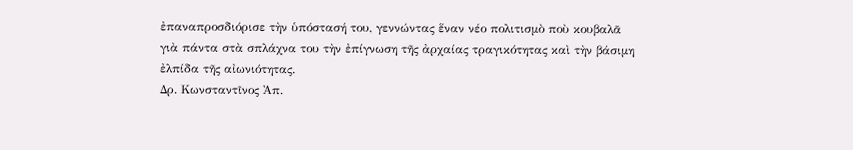ἐπαναπροσδιόρισε τὴν ὑπόστασή του, γεννώντας ἕναν νέο πολιτισμὸ ποὺ κουβαλᾶ γιὰ πάντα στὰ σπλάχνα του τὴν ἐπίγνωση τῆς ἀρχαίας τραγικότητας καὶ τὴν βάσιμη ἐλπίδα τῆς αἰωνιότητας.
Δρ. Κωνσταντῖνος Ἀπ.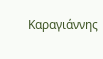Καραγιάννης